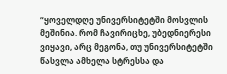“ყოველდღე უნივერსიტეტში მოსვლის მეშინია. რომ ჩავირიცხე, უბედნიერესი ვიყავი, არც მეგონა, თუ უნივერსიტეტში წასვლა ამხელა სტრესსა და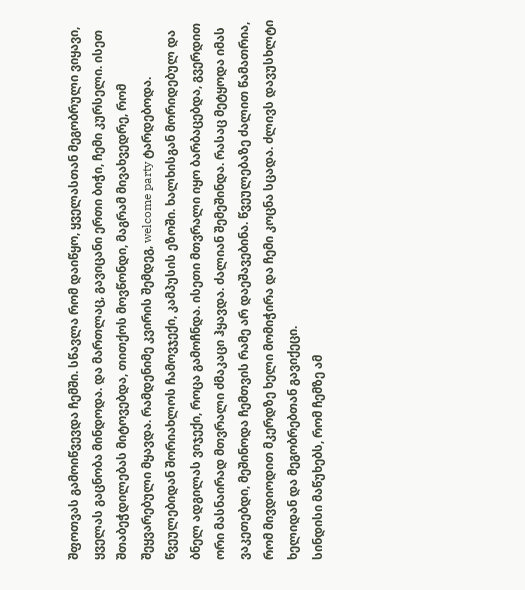შფოთვას გამოიწვევდა ჩემში. სწავლა რომ დაიწყო, ყველასთან მეგობრული ვიყავი, ყველას გაცნობა მინდოდა. და მართლაც, გავიცანი ერთი ბიჭი, ჩემი კურსელი. ისეთ შთაბეჭდილებას მიტოვებდა, თითქოს მოვწონდი, მაგრამ მივახვედრე, რომ შეყვარებული მყავდა. რამდენიმე კვირის შემდეგ, welcome party ტარდებოდა. წვეულებიდან შორიახლოს ჩამოვჯექი, კამპუსის ეზოში. ხალხისგან მორიდებულ და ბნელ ადგილას ვიჯექი, როცა გამოჩნდა. ისეთი მთვრალი იყო ბარბაცებდა, გვერდით ორი მასნაირად მთვრალი ძმაკაცი ჰყავდა. ძალიან შემეშინდა. რასაც მეტყოდა იმას ვაკეთებდი, მეშინოდა ჩემთვის რამე არ დაეშავებინა. წვეულებაზე ძალით წამათრია, რომ მივდიოდით მკერდზე ხელი მომიჭირა და ჩემი კოცნა სცადა. ძლივს დავუსხლტი ხელიდან და მეგობრებთან გავიქეცი.
სინდისი მაწუხებს, რომ ჩემზე ამ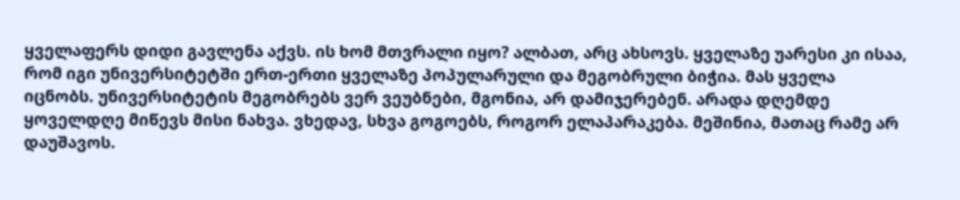ყველაფერს დიდი გავლენა აქვს. ის ხომ მთვრალი იყო? ალბათ, არც ახსოვს. ყველაზე უარესი კი ისაა, რომ იგი უნივერსიტეტში ერთ-ერთი ყველაზე პოპულარული და მეგობრული ბიჭია. მას ყველა იცნობს. უნივერსიტეტის მეგობრებს ვერ ვეუბნები, მგონია, არ დამიჯერებენ. არადა დღემდე ყოველდღე მიწევს მისი ნახვა. ვხედავ, სხვა გოგოებს, როგორ ელაპარაკება. მეშინია, მათაც რამე არ დაუშავოს.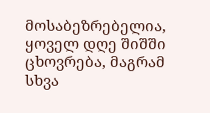მოსაბეზრებელია, ყოველ დღე შიშში ცხოვრება, მაგრამ სხვა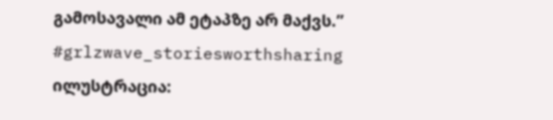გამოსავალი ამ ეტაპზე არ მაქვს.”
#grlzwave_storiesworthsharing
ილუსტრაცია: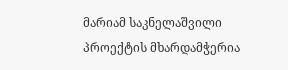მარიამ საკნელაშვილი
პროექტის მხარდამჭერია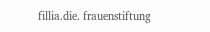fillia.die. frauenstiftung